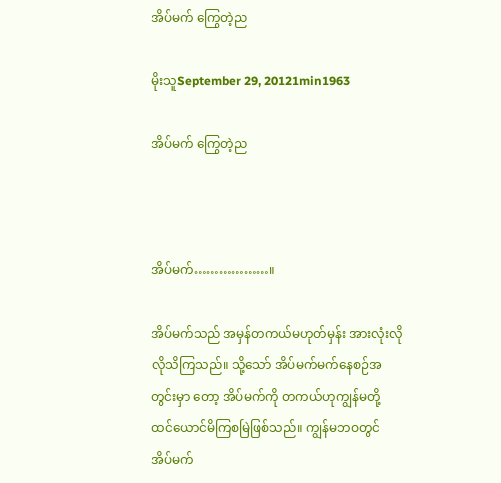အိပ်မက် ကြွေတဲ့ည

မိုးသူSeptember 29, 20121min1963

အိပ်မက် ကြွေတဲ့ည



အိပ်မက်………………။

အိပ်မက်သည် အမှန်တကယ်မဟုတ်မှန်း အားလုံးလိုလိုသိကြသည်။ သို့သော် အိပ်မက်မက်နေစဉ်အတွင်းမှာ တော့ အိပ်မက်ကို တကယ်ဟုကျွန်မတို့ ထင်ယောင်မိကြစမြဲဖြစ်သည်။ ကျွန်မဘဝတွင် အိပ်မက်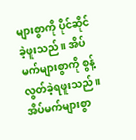များစွာကို ပိုင်ဆိုင်ခဲ့ဖူးသည်။ အိပ်မက်များစွာကို စွန့်လွတ်ခဲ့ရဖူးသည်။ အိပ်မက်များစွာ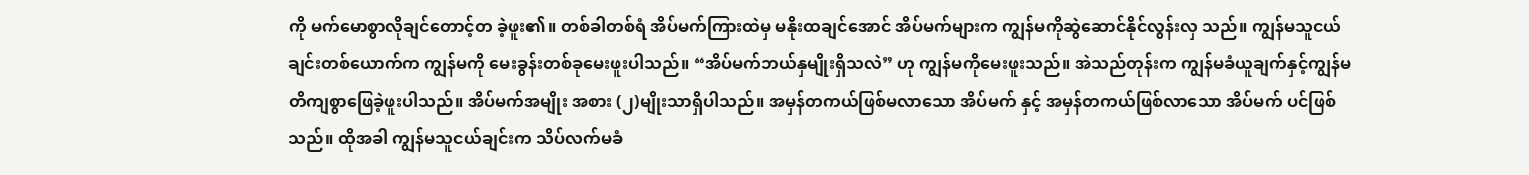ကို မက်မောစွာလိုချင်တောင့်တ ခဲ့ဖူး၏။ တစ်ခါတစ်ရံ အိပ်မက်ကြားထဲမှ မနိုးထချင်အောင် အိပ်မက်များက ကျွန်မကိုဆွဲဆောင်နိုင်လွန်းလှ သည်။ ကျွန်မသူငယ်ချင်းတစ်ယောက်က ကျွန်မကို မေးခွန်းတစ်ခုမေးဖူးပါသည်။ “အိပ်မက်ဘယ်နှမျိုးရှိသလဲ” ဟု ကျွန်မကိုမေးဖူးသည်။ အဲသည်တုန်းက ကျွန်မခံယူချက်နှင့်ကျွန်မ တိကျစွာဖြေခဲ့ဖူးပါသည်။ အိပ်မက်အမျိုး အစား (၂)မျိုးသာရှိပါသည်။ အမှန်တကယ်ဖြစ်မလာသော အိပ်မက် နှင့် အမှန်တကယ်ဖြစ်လာသော အိပ်မက် ပင်ဖြစ်သည်။ ထိုအခါ ကျွန်မသူငယ်ချင်းက သိပ်လက်မခံ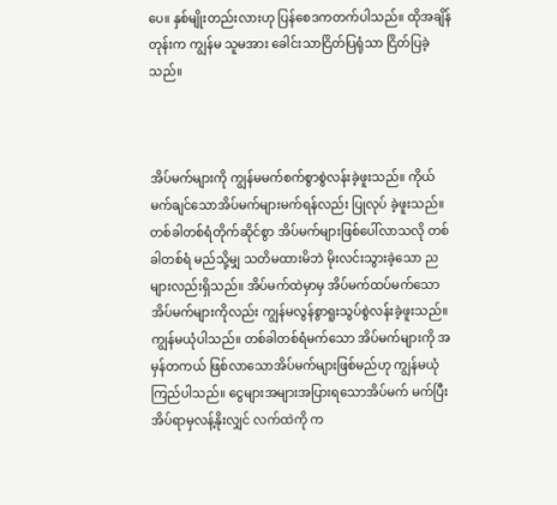ပေ။ နှစ်မျိုးတည်းလားဟု ပြန်စေဒကတက်ပါသည်။ ထိုအချိန်တုန်းက ကျွန်မ သူမအား ခေါင်းသာငြိတ်ပြရုံသာ ငြိတ်ပြခဲ့သည်။



အိပ်မက်များကို ကျွန်မမက်စက်စွာစွဲလန်းခဲ့ဖူးသည်။ ကိုယ်မက်ချင်သောအိပ်မက်များမက်ရန်လည်း ပြုလုပ် ခဲ့ဖူးသည်။ တစ်ခါတစ်ရံတိုက်ဆိုင်စွာ အိပ်မက်များဖြစ်ပေါ်လာသလို တစ်ခါတစ်ရံ မည်သို့မျှ သတိမထားမိဘဲ မိုးလင်းသွားခဲ့သော ညများလည်းရှိသည်။ အိပ်မက်ထဲမှာမှ အိပ်မက်ထပ်မက်သော အိပ်မက်များကိုလည်း ကျွန်မလွန်စွာရူးသွပ်စွဲလန်းခဲ့ဖူးသည်။ ကျွန်မယုံပါသည်။ တစ်ခါတစ်ရံမက်သော အိပ်မက်များကို အမှန်တကယ် ဖြစ်လာသောအိပ်မက်များဖြစ်မည်ဟု ကျွန်မယုံကြည်ပါသည်။ ငွေများအများအပြားရသောအိပ်မက် မက်ပြီး အိပ်ရာမှလန့်နိုးလျှင် လက်ထဲကို က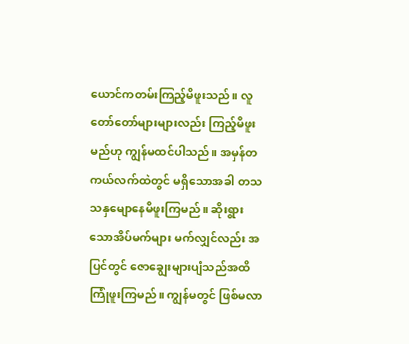ယောင်ကတမ်းကြည့်မိဖူးသည်။ လူတော်တော်များများလည်း ကြည့်မိဖူး မည်ဟု ကျွန်မထင်ပါသည်။ အမှန်တကယ်လက်ထဲတွင် မရှိသောအခါ တသသနှမျောနေမိဖူးကြမည်။ ဆိုးရွား သောအိပ်မက်များ မက်လျှင်လည်း အပြင်တွင် ဇောချွေးများပျံသည်အထိ ကြုံဖူးကြမည်။ ကျွန်မတွင် ဖြစ်မလာ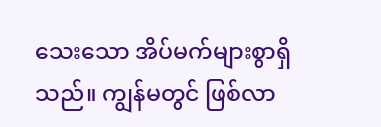သေးသော အိပ်မက်များစွာရှိသည်။ ကျွန်မတွင် ဖြစ်လာ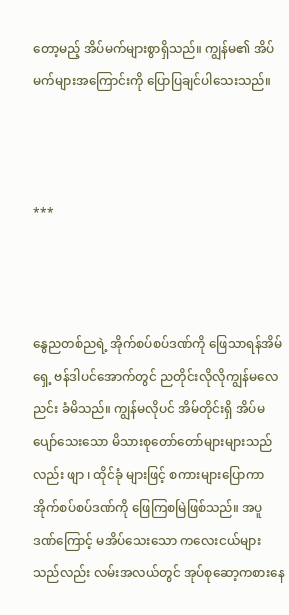တော့မည့် အိပ်မက်များစွာရှိသည်။ ကျွန်မ၏ အိပ်မက်များအကြောင်းကို ပြောပြချင်ပါသေးသည်။



***



နွေညတစ်ညရဲ့ အိုက်စပ်စပ်ဒဏ်ကို ဖြေသာရန်အိမ်ရှေ့ ဗန်ဒါပင်အောက်တွင် ညတိုင်းလိုလိုကျွန်မလေညင်း ခံမိသည်။ ကျွန်မလိုပင် အိမ်တိုင်းရှိ အိပ်မပျော်သေးသော မိသားစုတော်တော်များများသည်လည်း ဖျာ ၊ ထိုင်ခုံ များဖြင့် စကားများပြောကာ အိုက်စပ်စပ်ဒဏ်ကို ဖြေကြစမြဲဖြစ်သည်။ အပူဒဏ်ကြောင့် မအိပ်သေးသော ကလေးငယ်များသည်လည်း လမ်းအလယ်တွင် အုပ်စုဆော့ကစားနေ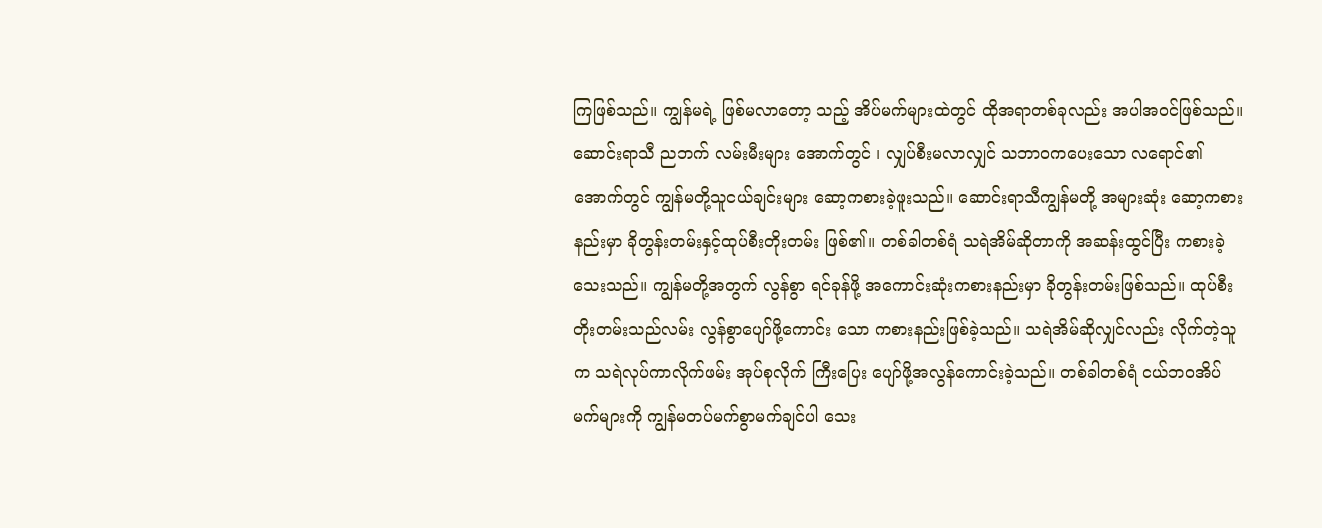ကြဖြစ်သည်။ ကျွန်မရဲ့ ဖြစ်မလာတော့ သည့် အိပ်မက်များထဲတွင် ထိုအရာတစ်ခုလည်း အပါအဝင်ဖြစ်သည်။ ဆောင်းရာသီ ညဘက် လမ်းမီးများ အောက်တွင် ၊ လျှပ်စီးမလာလျှင် သဘာဝကပေးသော လရောင်၏အောက်တွင် ကျွန်မတို့သူငယ်ချင်းများ ဆော့ကစားခဲ့ဖူးသည်။ ဆောင်းရာသီကျွန်မတို့ အများဆုံး ဆော့ကစားနည်းမှာ ခိုတွန်းတမ်းနှင့်ထုပ်စီးတိုးတမ်း ဖြစ်၏။ တစ်ခါတစ်ရံ သရဲအိမ်ဆိုတာကို အဆန်းထွင်ပြီး ကစားခဲ့သေးသည်။ ကျွန်မတို့အတွက် လွန်စွာ ရင်ခုန်ဖို့ အကောင်းဆုံးကစားနည်းမှာ ခိုတွန်းတမ်းဖြစ်သည်။ ထုပ်စီးတိုးတမ်းသည်လမ်း လွန်စွာပျော်ဖို့ကောင်း သော ကစားနည်းဖြစ်ခဲ့သည်။ သရဲအိမ်ဆိုလျှင်လည်း လိုက်တဲ့သူက သရဲလုပ်ကာလိုက်ဖမ်း အုပ်စုလိုက် ကြီးပြေး ပျော်ဖို့အလွန်ကောင်းခဲ့သည်။ တစ်ခါတစ်ရံ ငယ်ဘဝအိပ်မက်များကို ကျွန်မတပ်မက်စွာမက်ချင်ပါ သေး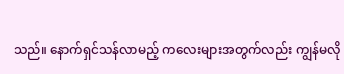သည်။ နောက်ရှင်သန်လာမည့် ကလေးများအတွက်လည်း ကျွန်မလို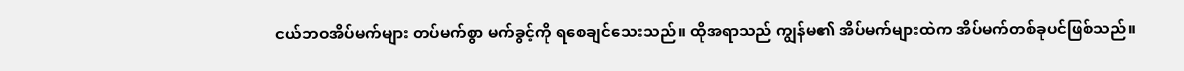ငယ်ဘဝအိပ်မက်များ တပ်မက်စွာ မက်ခွင့်ကို ရစေချင်သေးသည်။ ထိုအရာသည် ကျွန်မ၏ အိပ်မက်များထဲက အိပ်မက်တစ်ခုပင်ဖြစ်သည်။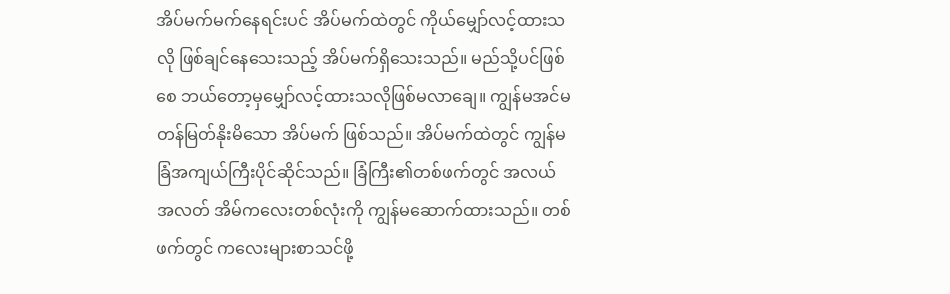အိပ်မက်မက်နေရင်းပင် အိပ်မက်ထဲတွင် ကိုယ်မျှော်လင့်ထားသလို ဖြစ်ချင်နေသေးသည့် အိပ်မက်ရှိသေးသည်။ မည်သို့ပင်ဖြစ်စေ ဘယ်တော့မှမျှော်လင့်ထားသလိုဖြစ်မလာချေ။ ကျွန်မအင်မတန်မြတ်နိုးမိသော အိပ်မက် ဖြစ်သည်။ အိပ်မက်ထဲတွင် ကျွန်မခြံအကျယ်ကြီးပိုင်ဆိုင်သည်။ ခြံကြီး၏တစ်ဖက်တွင် အလယ်အလတ် အိမ်ကလေးတစ်လုံးကို ကျွန်မဆောက်ထားသည်။ တစ်ဖက်တွင် ကလေးများစာသင်ဖို့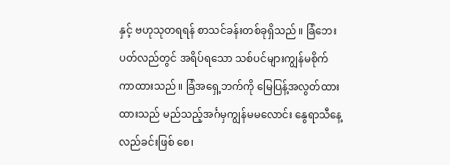နှင့် ဗဟုသုတရရန် စာသင်ခန်းတစ်ခုရှိသည်။ ခြံဘေးပတ်လည်တွင် အရိပ်ရသော သစ်ပင်များကျွန်မစိုက်ကာထားသည်။ ခြံအရှေ့ဘက်ကို မြေပြန့်အလွတ်ထားထားသည် မည်သည့်အင်္ဂမှကျွန်မမလောင်း နွေရာသီနေ့လည်ခင်းဖြစ် စေ၊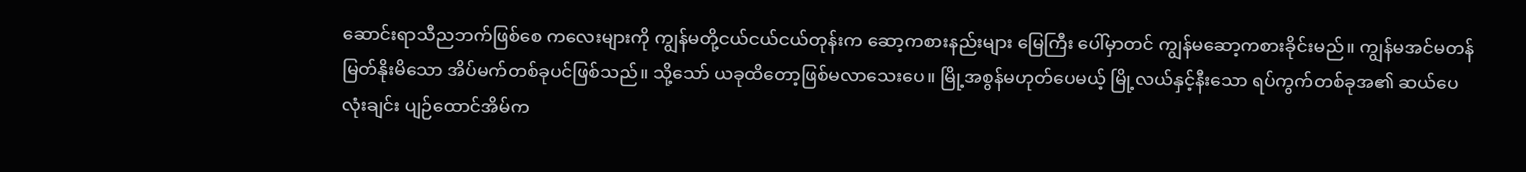ဆောင်းရာသီညဘက်ဖြစ်စေ ကလေးများကို ကျွန်မတို့ငယ်ငယ်ငယ်တုန်းက ဆော့ကစားနည်းများ မြေကြီး ပေါ်မှာတင် ကျွန်မဆော့ကစားခိုင်းမည်။ ကျွန်မအင်မတန်မြတ်နိုးမိသော အိပ်မက်တစ်ခုပင်ဖြစ်သည်။ သို့သော် ယခုထိတော့ဖြစ်မလာသေးပေ။ မြို့အစွန်မဟုတ်ပေမယ့် မြို့လယ်နှင့်နီးသော ရပ်ကွက်တစ်ခုအ၏ ဆယ်ပေလုံးချင်း ပျဉ်ထောင်အိမ်က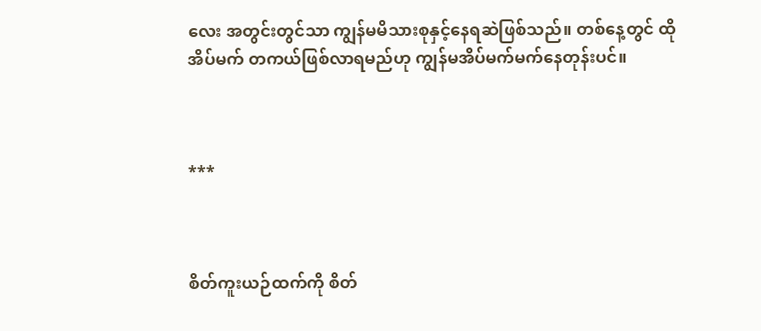လေး အတွင်းတွင်သာ ကျွန်မမိသားစုနှင့်နေရဆဲဖြစ်သည်။ တစ်နေ့တွင် ထိုအိပ်မက် တကယ်ဖြစ်လာရမည်ဟု ကျွန်မအိပ်မက်မက်နေတုန်းပင်။



***



စိတ်ကူးယဉ်ထက်ကို စိတ်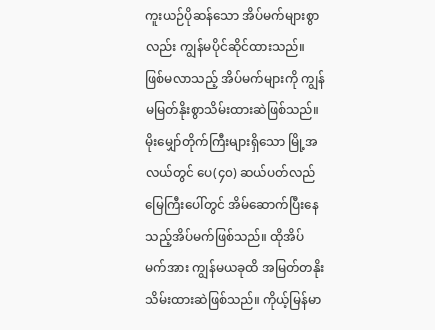ကူးယဉ်ပိုဆန်သော အိပ်မက်များစွာလည်း ကျွန်မပိုင်ဆိုင်ထားသည်။ ဖြစ်မလာသည့် အိပ်မက်များကို ကျွန်မမြတ်နိုးစွာသိမ်းထားဆဲဖြစ်သည်။ မိုးမျှော်တိုက်ကြီးများရှိသော မြို့အလယ်တွင် ပေ(၄၀) ဆယ်ပတ်လည်မြေကြီးပေါ်တွင် အိမ်ဆောက်ပြီးနေသည့်အိပ်မက်ဖြစ်သည်။ ထိုအိပ်မက်အား ကျွန်မယခုထိ အမြတ်တနိုးသိမ်းထားဆဲဖြစ်သည်။ ကိုယ့်မြန်မာ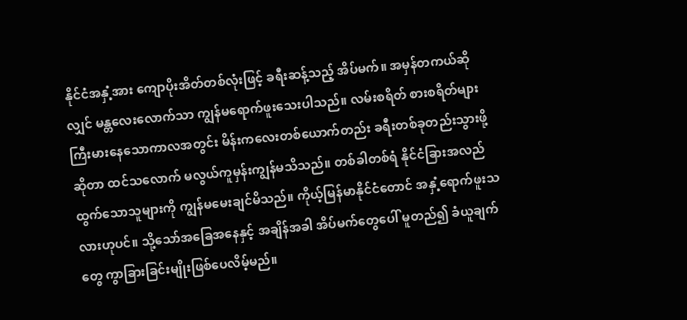နိုင်ငံအနှံ့အား ကျောပိုးအိတ်တစ်လုံးဖြင့် ခရီးဆန့်သည့် အိပ်မက်။ အမှန်တကယ်ဆိုလျှင် မန္တလေးလောက်သာ ကျွန်မရောက်ဖူးသေးပါသည်။ လမ်းစရိတ် စားစရိတ်များ ကြီးမားနေသောကာလအတွင်း မိန်းကလေးတစ်ယောက်တည်း ခရီးတစ်ခုတည်းသွားဖို့ဆိုတာ ထင်သလောက် မလွယ်ကူမှန်းကျွန်မသိသည်။ တစ်ခါတစ်ရံ နိုင်ငံခြားအလည်ထွက်သောသူများကို ကျွန်မမေးချင်မိသည်။ ကိုယ့်မြန်မာနိုင်ငံတောင် အနှံ့ရောက်ဖူးသလားဟုပင်။ သို့သော်အခြေအနေနှင့် အချိန်အခါ အိပ်မက်တွေပေါ် မူတည်၍ ခံယူချက်တွေ ကွာခြားခြင်းမျိုးဖြစ်ပေလိမ့်မည်။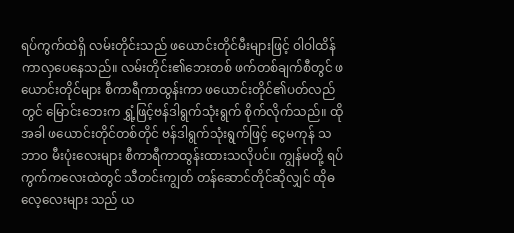ရပ်ကွက်ထဲရှိ လမ်းတိုင်းသည် ဖယောင်းတိုင်မီးများဖြင့် ဝါဝါထိန်ကာလှပေနေသည်။ လမ်းတိုင်း၏ဘေးတစ် ဖက်တစ်ချက်စီတွင် ဖယောင်းတိုင်များ စီကာရီကာထွန်းကာ ဖယောင်းတိုင်၏ပတ်လည်တွင် မြောင်းဘေးက ရွှံ့ဖြင့်ဗန်ဒါရွက်သုံးရွက် စိုက်လိုက်သည်။ ထိုအခါ ဖယောင်းတိုင်တစ်တိုင် ဗန်ဒါရွက်သုံးရွက်ဖြင့် ငွေမကုန် သဘာဝ မီးပုံးလေးများ စီကာရီကာထွန်းထားသလိုပင်။ ကျွန်မတို့ ရပ်ကွက်ကလေးထဲတွင် သီတင်းကျွတ် တန်ဆောင်တိုင်ဆိုလျှင် ထိုဓလေ့လေးများ သည် ယ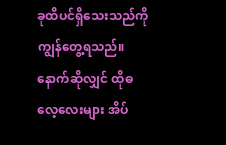ခုထိပင်ရှိသေးသည်ကို ကျွန်တွေ့ရသည်။ နောက်ဆိုလျှင် ထိုဓလေ့လေးများ အိပ်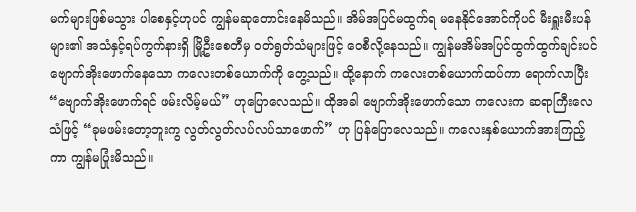မက်များဖြစ်မသွား ပါစေနှင့်ဟုပင် ကျွန်မဆုတောင်းနေမိသည်။ အိမ်အပြင်မထွက်ရ မနေနိုင်အောင်ကိုပင် မီးရှူးမီးပန်များ၏ အသံနှင့်ရပ်ကွက်နားရှိ မြို့ဦးစေတီမှ ဝတ်ရွတ်သံများဖြင့် ဝေစီလို့နေသည်။ ကျွန်မအိမ်အပြင်ထွက်ထွက်ချင်းပင် ဗျောက်အိုးဖောက်နေသော ကလေးတစ်ယောက်ကို တွေ့သည်။ ထို့နောက် ကလေးတစ်ယောက်ထပ်ကာ ရောက်လာပြီး “ဗျောက်အိုးဖောက်ရင် ဖမ်းလိမ့်မယ်” ဟုပြောလေသည်။ ထိုအခါ ဗျောက်အိုးဖောက်သော ကလေးက ဆရာကြီးလေသံဖြင့် “ခုမဖမ်းတော့ဘူးကွ လွတ်လွတ်လပ်လပ်သာဖောက်” ဟု ပြန်ပြောလေသည်။ ကလေးနှစ်ယောက်အားကြည့်ကာ ကျွန်မပြုံးမိသည်။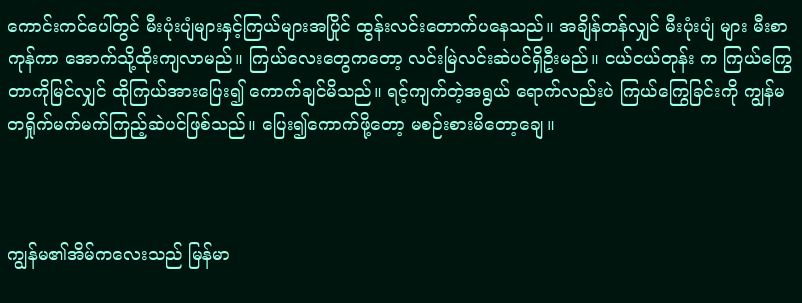ကောင်းကင်ပေါ်တွင် မီးပုံးပျံများနှင့်ကြယ်များအပြိုင် ထွန်းလင်းတောက်ပနေသည်။ အချိန်တန်လျှင် မီးပုံးပျံ များ မီးစာကုန်ကာ အောက်သို့ထိုးကျလာမည်။ ကြယ်လေးတွေကတော့ လင်းမြဲလင်းဆဲပင်ရှိဦးမည်။ ငယ်ငယ်တုန်း က ကြယ်ကြွေတာကိုမြင်လျှင် ထိုကြယ်အားပြေး၍ ကောက်ချင်မိသည်။ ရင့်ကျက်တဲ့အရွယ် ရောက်လည်းပဲ ကြယ်ကြွေခြင်းကို ကျွန်မတရှိုက်မက်မက်ကြည့်ဆဲပင်ဖြစ်သည်။ ပြေး၍ကောက်ဖို့တော့ မစဉ်းစားမိတော့ချေ။



ကျွန်မ၏အိမ်ကလေးသည် မြန်မာ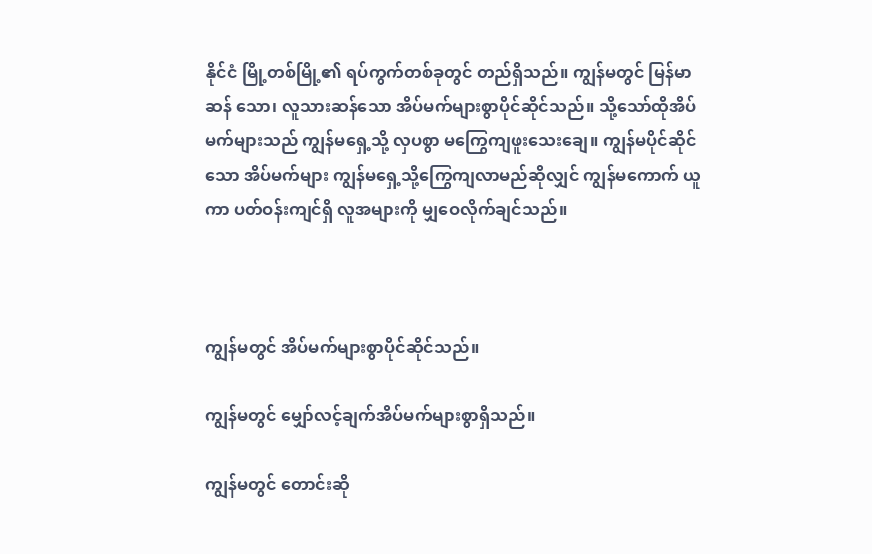နိုင်ငံ မြို့တစ်မြို့၏ ရပ်ကွက်တစ်ခုတွင် တည်ရှိသည်။ ကျွန်မတွင် မြန်မာဆန် သော၊ လူသားဆန်သော အိပ်မက်များစွာပိုင်ဆိုင်သည်။ သို့သော်ထိုအိပ်မက်များသည် ကျွန်မရှေ့သို့ လှပစွာ မကြွေကျဖူးသေးချေ။ ကျွန်မပိုင်ဆိုင်သော အိပ်မက်များ ကျွန်မရှေ့သို့ကြွေကျလာမည်ဆိုလျှင် ကျွန်မကောက် ယူကာ ပတ်ဝန်းကျင်ရှိ လူအများကို မျှဝေလိုက်ချင်သည်။



ကျွန်မတွင် အိပ်မက်များစွာပိုင်ဆိုင်သည်။

ကျွန်မတွင် မျှော်လင့်ချက်အိပ်မက်များစွာရှိသည်။

ကျွန်မတွင် တောင်းဆို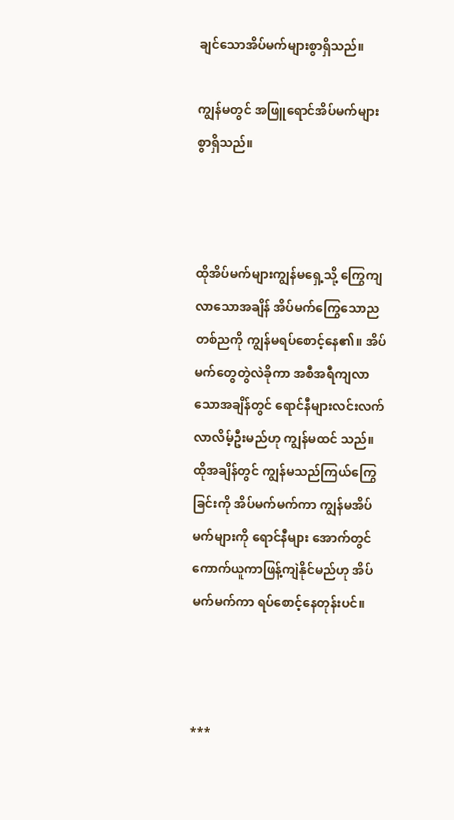ချင်သောအိပ်မက်များစွာရှိသည်။

ကျွန်မတွင် အဖြူရောင်အိပ်မက်များစွာရှိသည်။



ထိုအိပ်မက်များကျွန်မရှေ့သို့ ကြွေကျလာသောအချိန် အိပ်မက်ကြွေသောညတစ်ညကို ကျွန်မရပ်စောင့်နေ၏။ အိပ်မက်တွေတွဲလဲခိုကာ အစီအရီကျလာသောအချိန်တွင် ရောင်နီများလင်းလက်လာလိမ့်ဦးမည်ဟု ကျွန်မထင် သည်။ ထိုအချိန်တွင် ကျွန်မသည်ကြယ်ကြွေခြင်းကို အိပ်မက်မက်ကာ ကျွန်မအိပ်မက်များကို ရောင်နီများ အောက်တွင် ကောက်ယူကာဖြန့်ကျဲနိုင်မည်ဟု အိပ်မက်မက်ကာ ရပ်စောင့်နေတုန်းပင်။



***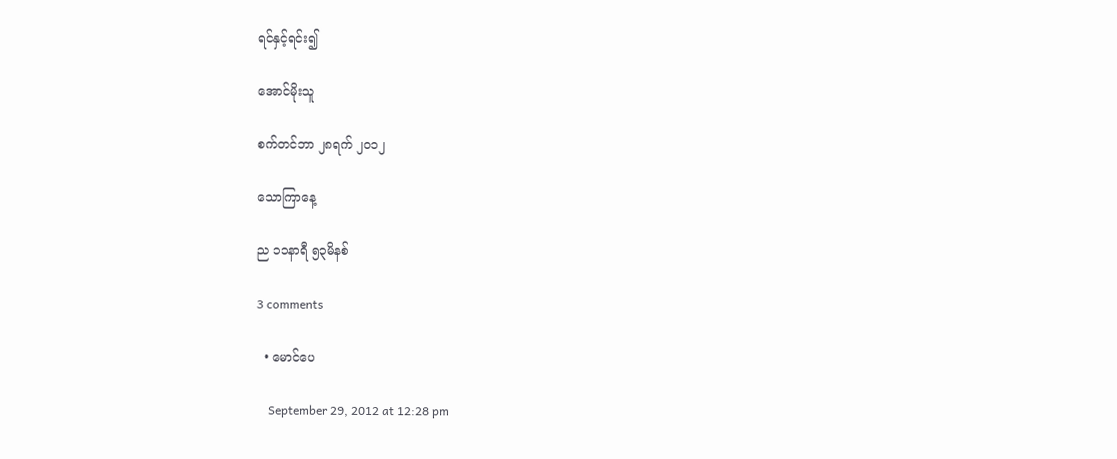ရင်နှင့်ရင်း၍

အောင်မိုးသူ

စက်တင်ဘာ ၂၈ရက် ၂၀၁၂

သောကြာနေ့

ည ၁၁နာရီ ၅၃မိနစ်

3 comments

  • မောင်ပေ

    September 29, 2012 at 12:28 pm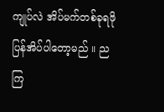ကျုပ်လဲ အိပ်မက်တစ်ခုရဖို ပြန်အိပ်ပါတော့မည် ။ ညကြ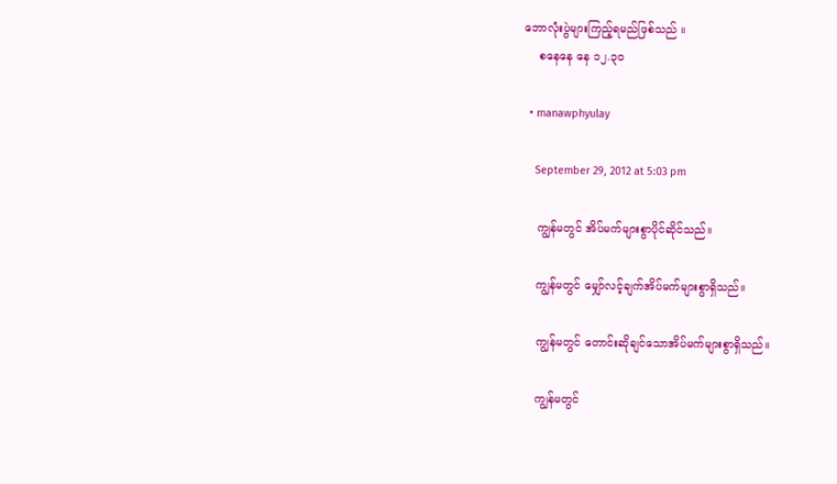ဘောလုံးပွဲများကြည့်ရမည်ဖြစ်သည် ။
    စနေနေ နေ ၁၂.၃၀

  • manawphyulay

    September 29, 2012 at 5:03 pm

    ကျွန်မတွင် အိပ်မက်များစွာပိုင်ဆိုင်သည်။

    ကျွန်မတွင် မျှော်လင့်ချက်အိပ်မက်များစွာရှိသည်။

    ကျွန်မတွင် တောင်းဆိုချင်သောအိပ်မက်များစွာရှိသည်။

    ကျွန်မတွင်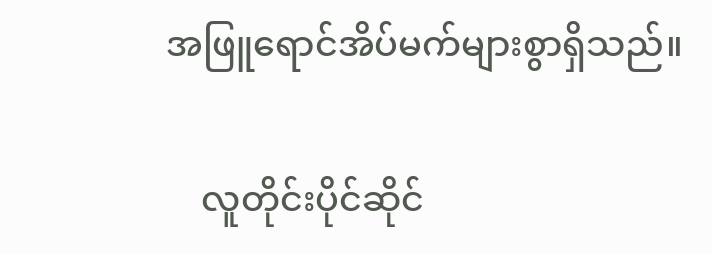အဖြူရောင်အိပ်မက်များစွာရှိသည်။

    လူတိုင်းပိုင်ဆိုင်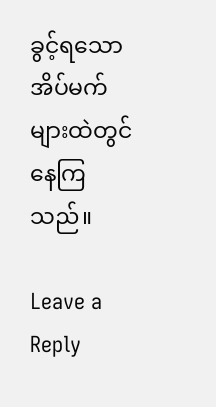ခွင့်ရသော အိပ်မက်များထဲတွင် နေကြသည်။

Leave a Reply